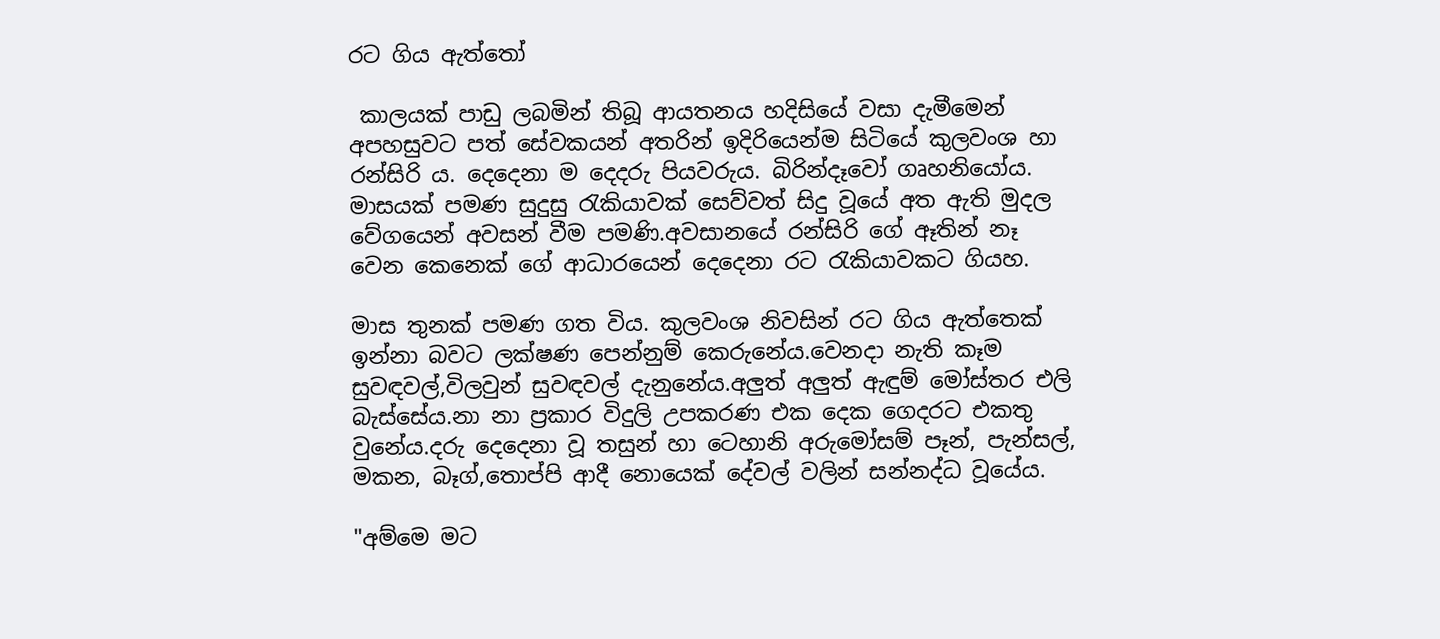රට ගිය ඇත්තෝ

 කාලයක් පාඩු ලබමින් තිබූ ආයතනය හදිසියේ වසා දැමීමෙන් අපහසුවට පත් සේවකයන් අතරින් ඉදිරියෙන්ම සිටියේ කුලවංශ හා රන්සිරි ය. දෙදෙනා ම දෙදරු පියවරුය. බිරින්දෑවෝ ගෘහනියෝය. මාසයක් පමණ සුදුසු රැකියාවක් සෙව්වත් සිදු වූයේ අත ඇති මුදල වේගයෙන් අවසන් වීම පමණි.අවසානයේ රන්සිරි ගේ ඈතින් නෑ වෙන කෙනෙක් ගේ ආධාරයෙන් දෙදෙනා රට රැකියාවකට ගියහ.

මාස තුනක් පමණ ගත විය. කුලවංශ නිවසින් රට ගිය ඇත්තෙක් ඉන්නා බවට ලක්ෂණ පෙන්නුම් කෙරුනේය.වෙනදා නැති කෑම සුවඳවල්,විලවුන් සුවඳවල් දැනුනේය.අලුත් අලුත් ඇඳුම් මෝස්තර එලි බැස්සේය.නා නා ප්‍රකාර විදුලි උපකරණ එක දෙක ගෙදරට එකතු වුනේය.දරු දෙදෙනා වූ තසුන් හා ටෙහානි අරුමෝසම් පෑන්, පැන්සල්, මකන, බෑග්,තොප්පි ආදී නොයෙක් දේවල් වලින් සන්නද්ධ වූයේය.

"අම්මෙ මට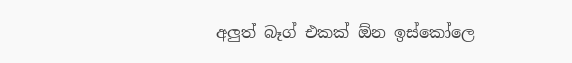අලුත් බෑග් එකක් ඕන ඉස්කෝලෙ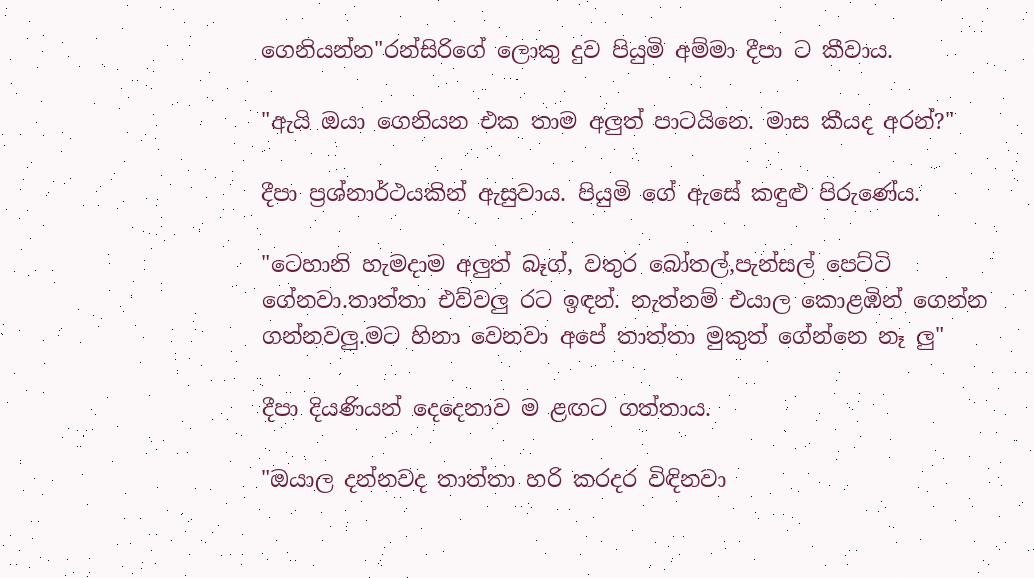ගෙනියන්න"රන්සිරිගේ ලොකු දුව පියුමි අම්මා දීපා ට කීවාය.

"ඇයි ඔයා ගෙනියන එක තාම අලුත් පාටයිනෙ. මාස කීයද අරන්?"

දීපා ප්‍රශ්නාර්ථයකින් ඇසුවාය. පියුමි ගේ ඇසේ කඳුළු පිරුණේය.

"ටෙහානි හැමදාම අලුත් බෑග්, වතුර බෝතල්,පැන්සල් පෙට්ටි ගේනවා.තාත්තා එව්වලු රට ඉඳන්. නැත්නම් එයාල කොළඹින් ගෙන්න ගන්නවලු.මට හිනා වෙනවා අපේ තාත්තා මුකුත් ගේන්නෙ නෑ ලු"

දීපා දියණියන් දෙදෙනාව ම ළඟට ගත්තාය.

"ඔයාල දන්නවද තාත්තා හරි කරදර විඳිනවා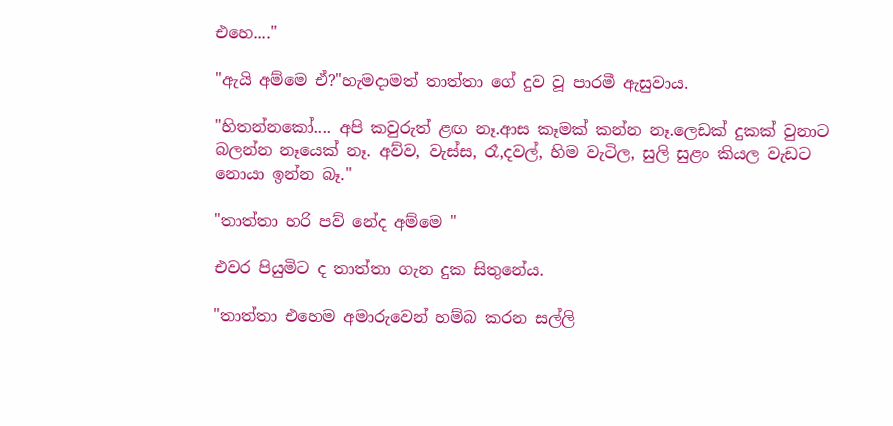එහෙ...."

"ඇයි අම්මෙ ඒ?"හැමදාමත් තාත්තා ගේ දුව වූ පාරමී ඇසුවාය.

"හිතන්නකෝ.... අපි කවුරුත් ළඟ නෑ.ආස කෑමක් කන්න නෑ.ලෙඩක් දුකක් වුනාට බලන්න නෑයෙක් නෑ. අව්ව, වැස්ස, රෑ,දවල්, හිම වැටිල, සුලි සුළං කියල වැඩට නොයා ඉන්න බෑ."

"තාත්තා හරි පව් නේද අම්මෙ "

එවර පියුමිට ද තාත්තා ගැන දුක සිතුනේය.

"තාත්තා එහෙම අමාරුවෙන් හම්බ කරන සල්ලි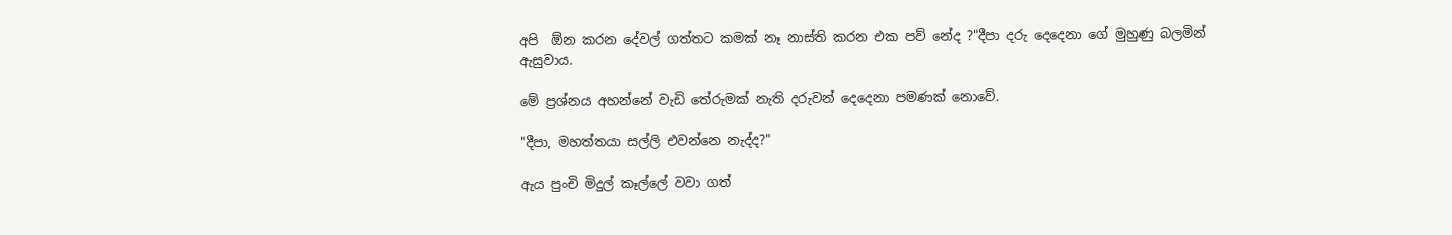අපි  ඕන කරන දේවල් ගත්තට කමක් නෑ නාස්ති කරන එක පව් නේද ?"දීපා දරු දෙදෙනා ගේ මුහුණු බලමින් ඇසුවාය.

මේ ප්‍රශ්නය අහන්නේ වැඩි තේරුමක් නැති දරුවන් දෙදෙනා පමණක් නොවේ.

"දීපා, මහත්තයා සල්ලි එවන්නෙ නැද්ද?"

ඇය පුංචි මිදුල් කෑල්ලේ වවා ගත්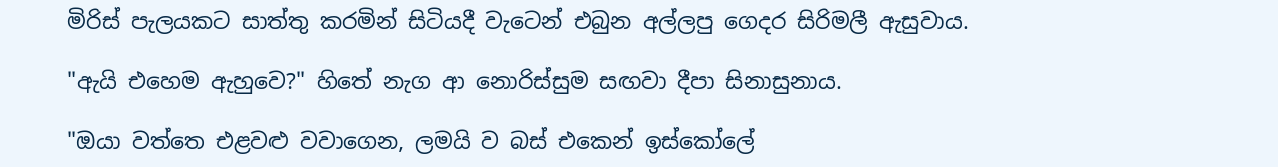මිරිස් පැලයකට සාත්තු කරමින් සිටියදී වැටෙන් එබුන අල්ලපු ගෙදර සිරිමලී ඇසුවාය.

"ඇයි එහෙම ඇහුවෙ?" හිතේ නැග ආ නොරිස්සුම සඟවා දීපා සිනාසුනාය.

"ඔයා වත්තෙ එළවළු වවාගෙන, ලමයි ව බස් එකෙන් ඉස්කෝලේ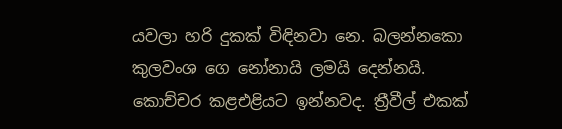යවලා හරි දුකක් විඳිනවා නෙ. බලන්නකො කුලවංශ ගෙ නෝනායි ලමයි දෙන්නයි. කොච්චර කළඑළියට ඉන්නවද. ත්‍රීවීල් එකක්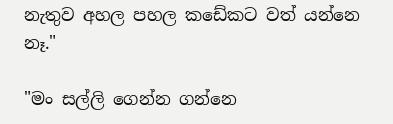නැතුව අහල පහල කඩේකට වත් යන්නෙ නෑ."

"මං සල්ලි ගෙන්න ගන්නෙ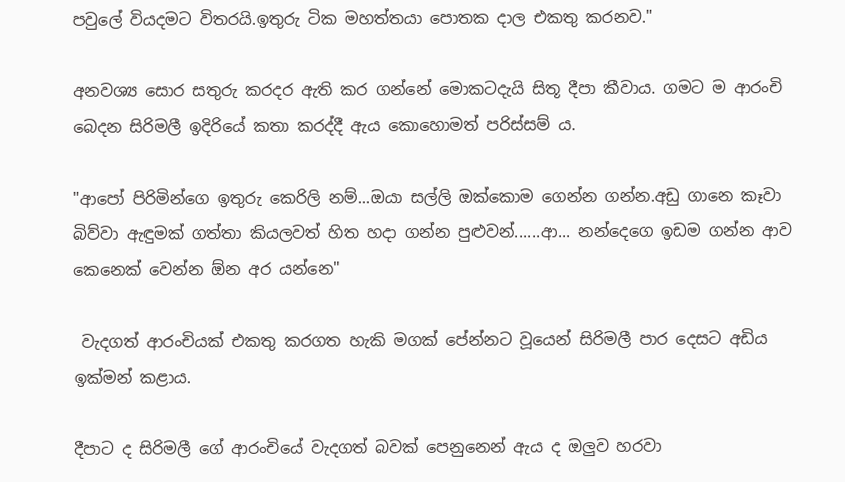පවුලේ වියදමට විතරයි.ඉතුරු ටික මහත්තයා පොතක දාල එකතු කරනව."

අනවශ්‍ය සොර සතුරු කරදර ඇති කර ගන්නේ මොකටදැයි සිතූ දීපා කීවාය. ගමට ම ආරංචි බෙදන සිරිමලී ඉදිරියේ කතා කරද්දී ඇය කොහොමත් පරිස්සම් ය.

"ආපෝ පිරිමින්ගෙ ඉතුරු කෙරිලි නම්...ඔයා සල්ලි ඔක්කොම ගෙන්න ගන්න.අඩු ගානෙ කෑවා බිව්වා ඇඳුමක් ගත්තා කියලවත් හිත හදා ගන්න පුළුවන්......ආ... නන්දෙගෙ ඉඩම ගන්න ආව කෙනෙක් වෙන්න ඕන අර යන්නෙ"

 වැදගත් ආරංචියක් එකතු කරගත හැකි මගක් පේන්නට වූයෙන් සිරිමලී පාර දෙසට අඩිය ඉක්මන් කළාය.

දීපාට ද සිරිමලී ගේ ආරංචියේ වැදගත් බවක් පෙනුනෙන් ඇය ද ඔලුව හරවා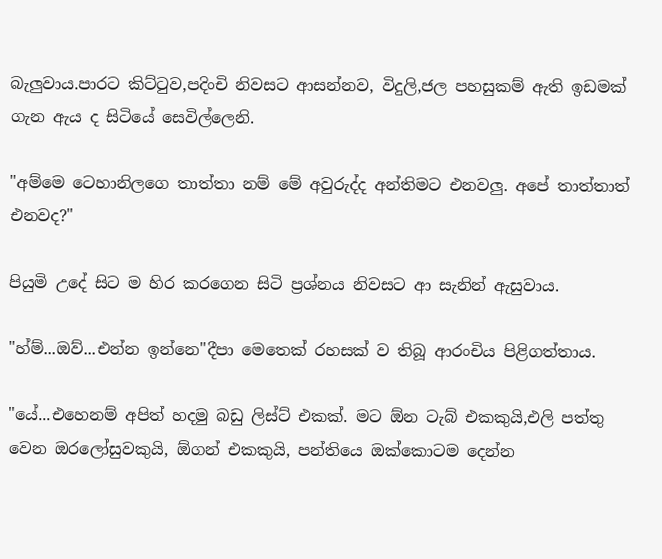බැලුවාය.පාරට කිට්ටුව,පදිංචි නිවසට ආසන්නව, විදුලි,ජල පහසුකම් ඇති ඉඩමක් ගැන ඇය ද සිටියේ සෙවිල්ලෙනි.

"අම්මෙ ටෙහානිලගෙ තාත්තා නම් මේ අවුරුද්ද අන්තිමට එනවලු. අපේ තාත්තාත් එනවද?"

පියුමි උදේ සිට ම හිර කරගෙන සිටි ප්‍රශ්නය නිවසට ආ සැනින් ඇසුවාය.

"හ්ම්...ඔව්...එන්න ඉන්නෙ"දීපා මෙතෙක් රහසක් ව තිබූ ආරංචිය පිළිගත්තාය.

"යේ...එහෙනම් අපිත් හදමු බඩු ලිස්ට් එකක්. මට ඕන ටැබ් එකකුයි,එලි පත්තු වෙන ඔරලෝසුවකුයි, ඕගන් එකකුයි, පන්තියෙ ඔක්කොටම දෙන්න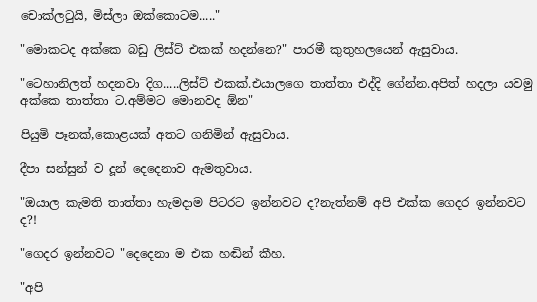චොක්ලටුයි, මිස්ලා ඔක්කොටම....."

"මොකටද අක්කෙ බඩු ලිස්ට් එකක් හදන්නෙ?" පාරමී කුතුහලයෙන් ඇසුවාය.

"ටෙහානිලත් හදනවා දිග.....ලිස්ට් එකක්.එයාලගෙ තාත්තා එද්දි ගේන්න.අපිත් හදලා යවමු අක්කෙ තාත්තා ට.අම්මට මොනවද ඕන"

පියුමි පෑනක්,කොළයක් අතට ගනිමින් ඇසුවාය.

දීපා සන්සුන් ව දූන් දෙදෙනාව ඇමතුවාය.

"ඔයාල කැමති තාත්තා හැමදාම පිටරට ඉන්නවට ද?නැත්නම් අපි එක්ක ගෙදර ඉන්නවට ද?!

"ගෙදර ඉන්නවට "දෙදෙනා ම එක හඬින් කීහ.

"අපි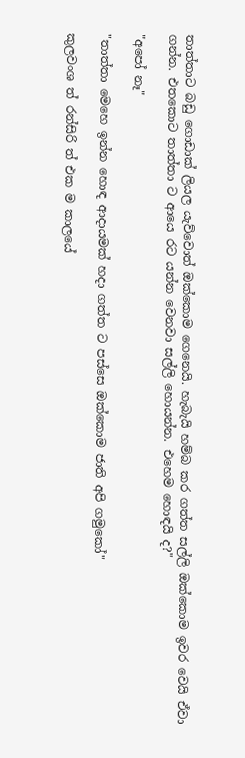තාත්තාට බඩු ගොඩාක් ලියල යැව්වොත් ඔක්කොම ගෙනෙයි. හැබැයි හම්බ කර ගත්ත සල්ලි ඔක්කොම ඉවර වෙයි ඒවා ගන්න. එතකොට තාත්තා ට ආයෙ රට යන්න වෙනවා සල්ලි හොයන්න. එහෙම හොඳයි ද?"

"අපෝ නෑ"

"තාත්තා මෙහෙ ඉන්න හොඳ ආදායමක් හදා ගත්ත ට පස්සෙ ඔක්කොම ජාති අපි ගමුකෝ"

කුලවංශ ත් රන්සිරි ත් එක ම කාලයේ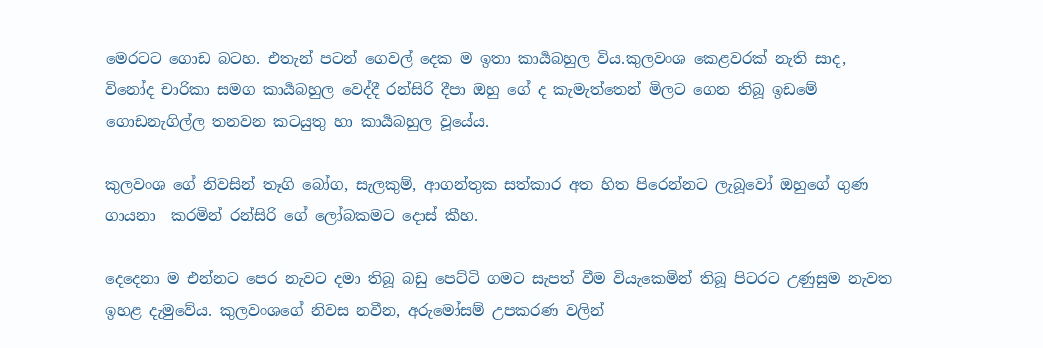මෙරටට ගොඩ බටහ. එතැන් පටන් ගෙවල් දෙක ම ඉතා කාර්‍යබහුල විය.කුලවංශ කෙළවරක් නැති සාද, විනෝද චාරිකා සමග කාර්‍යබහුල වෙද්දී රන්සිරි දීපා ඔහු ගේ ද කැමැත්තෙන් මිලට ගෙන තිබූ ඉඩමේ ගොඩනැගිල්ල තනවන කටයුතු හා කාර්‍යබහුල වූයේය.

කුලවංශ ගේ නිවසින් තෑගි බෝග, සැලකුම්, ආගන්තුක සත්කාර අත හිත පිරෙන්නට ලැබූවෝ ඔහුගේ ගුණ ගායනා  කරමින් රන්සිරි ගේ ලෝබකමට දොස් කීහ.

දෙදෙනා ම එන්නට පෙර නැවට දමා තිබූ බඩු පෙට්ටි ගමට සැපත් වීම වියැකෙමින් තිබූ පිටරට උණුසුම නැවත ඉහළ දැමුවේය. කුලවංශගේ නිවස නවීන, අරුමෝසම් උපකරණ වලින්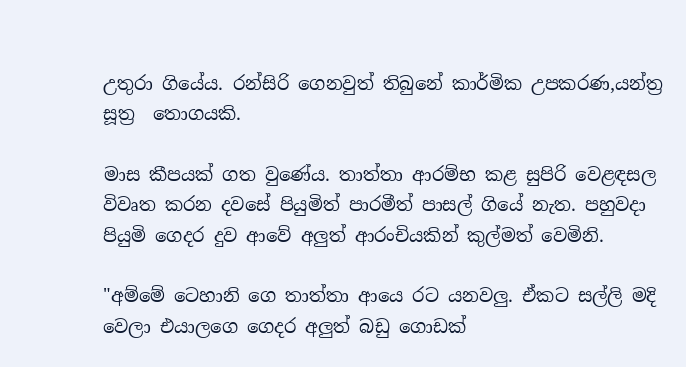උතුරා ගියේය. රන්සිරි ගෙනවුත් තිබුනේ කාර්මික උපකරණ,යන්‍ත්‍ර සූත්‍ර  තොගයකි.

මාස කීපයක් ගත වුණේය. තාත්තා ආරම්භ කළ සුපිරි වෙළඳසල විවෘත කරන දවසේ පියුමිත් පාරමීත් පාසල් ගියේ නැත. පහුවදා පියුමි ගෙදර දුව ආවේ අලුත් ආරංචියකින් කුල්මත් වෙමිනි.

"අම්මේ ටෙහානි ගෙ තාත්තා ආයෙ රට යනවලු. ඒකට සල්ලි මදි වෙලා එයාලගෙ ගෙදර අලුත් බඩු ගොඩක්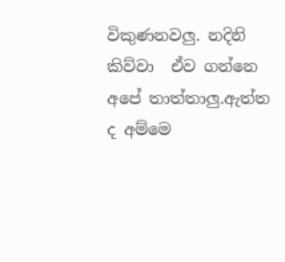විකුණනවලු. නදිනි කිව්වා  ඒව ගන්නෙ අපේ තාත්තාලු.ඇත්ත ද අම්මෙ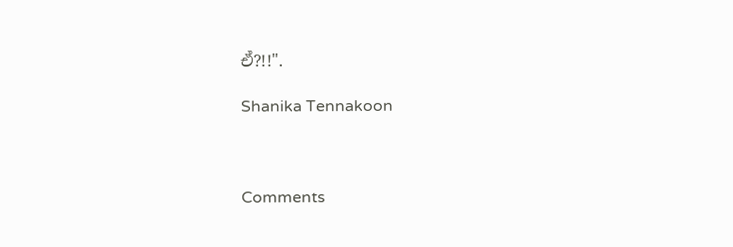ඒ?!!".

Shanika Tennakoon



Comments